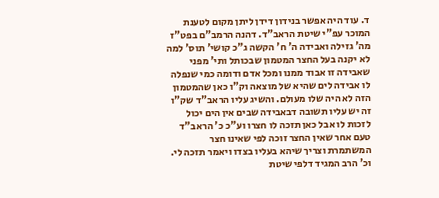ד. עוד היה אפשר בנידון דידן ליתן מקום לטענת המוכר עפ"י שיטת הראב"ד. דהנה הרמב"ם בפט"ז מה' גזילה ואבידה ה' ח' הקשה ג"כ קושי' תוס' למה לא יקנה בעל החצר המטמון שבכותל ותי' מפני שאבידה זו אבוד ממנו ומכל אדם ודומה כמי שנפלה לו אבידה לים שהיא של מוצאה וק"ו כאן שהמטמון הזה לא היה שלו מעולם. והשיג עליו הראב"ד שק"ו זה יש עליו תשובה דבאבידה שבים אין הים יכול לזכות לו אבל כאן תזכה לו חצרו וע"כ כ' הראב"ד טעם אחר שאין החצר זוכה לפי שאינו חצר המשתמרת וצריך שיהא בעליו בצדו ויאמר תזכה לי. וכ' הרב המגיד דלפי שיטת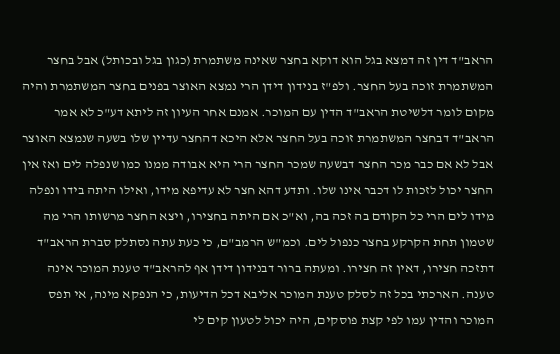הראב"ד דין זה דמצא בגל הוא דוקא בחצר שאינה משתמרת (כגון בגל ובכותל) אבל בחצר המשתמרת זוכה בעל החצר. ולפ"ז בנידון דידן הרי נמצא האוצר בפנים בחצר המשתמרת והיה מקום לומר דלשיטת הראב"ד הדין עם המוכר. אמנם אחר העיון זה ליתא דע"כ לא אמר הראב"ד דבחצר המשתמרת זוכה בעל החצר אלא היכא דהחצר עדיין שלו בשעה שנמצא האוצר אבל לא אם כבר מכר החצר דבשעה שמכר החצר הרי היא אבודה ממנו כמו שנפלה לים ואז אין החצר יכול לזכות לו דכבר אינו שלו. ותדע דהא חצר לא עדיפא מידו, ואילו היתה בידו ונפלה מידו לים הרי כל הקודם בה זכה בה, וא"כ אם היתה בחצירו, ויצא החצר מרשותו הרי מה שטמון תחת הקרקע בחצר כנפול לים. וכמ"ש הרמב"ם, כי כעת עתה נסתלק סברת הראב"ד דתזכה חצירו, דאין זה חצירו. ומעתה ברור דבנידון דידן אף להראב"ד טענת המוכר אינה טענה. הארכתי בכל זה לסלק טענת המוכר אליבא דכל הדיעות, כי הנפקא מינה, אי תפס המוכר והדין עמו לפי קצת פוסקים, היה יכול לטעון קים לי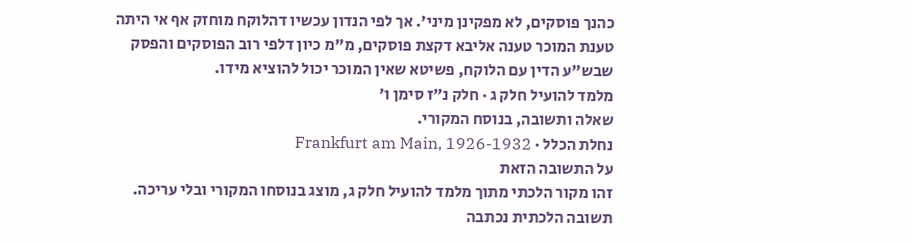כהנך פוסקים, לא מפקינן מיני'. אך לפי הנדון עכשיו דהלוקח מוחזק אף אי היתה טענת המוכר טענה אליבא דקצת פוסקים, מ"מ כיון דלפי רוב הפוסקים והפסק שבש"ע הדין עם הלוקח, פשיטא שאין המוכר יכול להוציא מידו.
מלמד להועיל חלק ג · חלק נ״ז סימן ו׳
שאלה ותשובה, בנוסח המקורי.
נחלת הכלל · Frankfurt am Main, 1926-1932
על התשובה הזאת
זהו מקור הלכתי מתוך מלמד להועיל חלק ג, מוצג בנוסחו המקורי ובלי עריכה. תשובה הלכתית נכתבה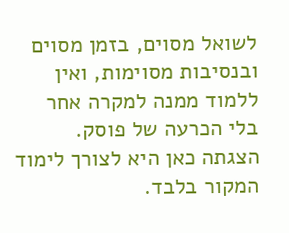לשואל מסוים, בזמן מסוים ובנסיבות מסוימות, ואין ללמוד ממנה למקרה אחר בלי הכרעה של פוסק. הצגתה כאן היא לצורך לימוד המקור בלבד.